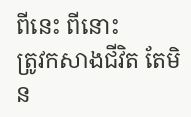ពីនេះ ពីនោះ
ត្រូវកសាងជីវិត តែមិន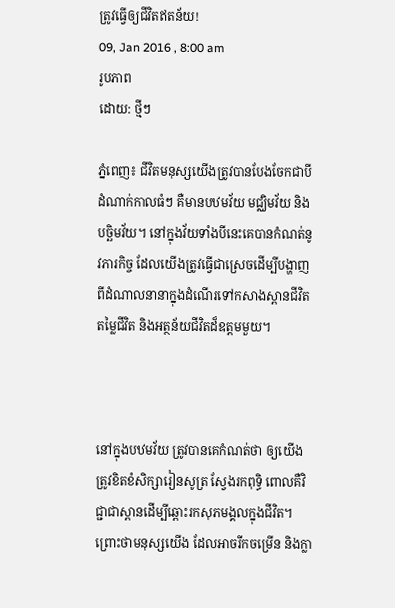ត្រូវធ្វើឲ្យជីវិតឥតន័យ!
09, Jan 2016 , 8:00 am
រូបភាព
ដោយ: ថ្មីៗ

ភ្នំពេញ៖ ជីវិតមនុស្សយើងត្រូវបានបែងចែកជាបីដំណាក់កាលធំៗ គឺមានបឋមវ័យ មជ្ឈិមវ័យ និងបច្ឆិមវ័យ។ នៅក្នុងវ័យទាំងបីនេះគេបានកំណត់នូវភារកិច្ច ដែលយើងត្រូវធ្វើជាស្រេចដើម្បីបង្ហាញពីដំណាលនានាក្នុងដំណើរទៅកសាងស្ពានជីវិត តម្លៃជីវិត និងអត្ថន័យជីវិតដ៏ឧត្ដមមួយ។



នៅក្នុងបឋមវ័យ ត្រូវបានគេកំណត់ថា ឲ្យយើងត្រូវខិតខំសិក្សារៀនសូត្រ ស្វែងរកពុទ្ធិ ពោលគឺវិជ្ជាជាស្ពានដើម្បីឆ្ពោះរកសុភមង្គលក្នុងជីវិត។ ព្រោះថាមនុស្សយើង ដែលអាចរីកចម្រើន និងក្លា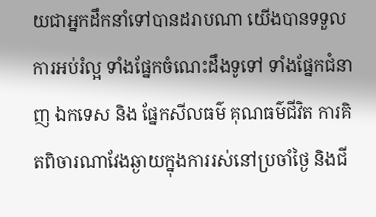យជាអ្នកដឹកនាំទៅបានដរាបណា យើងបានទទួលការអប់រំល្អ ទាំងផ្នែកចំណេះដឹងទូទៅ ទាំងផ្នែកជំនាញ ឯកទេស និង ផ្នែកសីលធម៌ គុណធម៌ជីវិត ការគិតពិចារណាវែងឆ្ងាយក្នុងការរស់នៅប្រចាំថ្ងៃ និងជី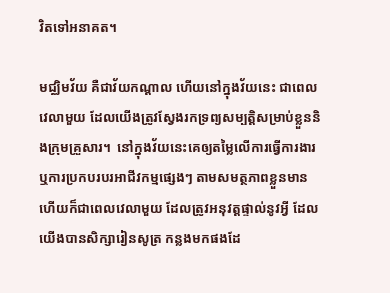វិតទៅអនាគត។

មជ្ឈិមវ័យ គឺជាវ័យកណ្ដាល ហើយនៅក្នុងវ័យនេះ ជាពេលវេលាមួយ ដែលយើងត្រូវស្វែងរកទ្រព្យសម្បត្តិសម្រាប់ខ្លួននិងក្រុមគ្រួសារ។  នៅក្នុងវ័យនេះគេឲ្យតម្លៃលើការធ្វើការងារ ឬការប្រកបរបរអាជីវកម្មផ្សេងៗ តាមសមត្ថភាពខ្លួនមាន ហើយក៏ជាពេលវេលាមួយ ដែលត្រូវអនុវត្តផ្ទាល់នូវអ្វី ដែលយើងបានសិក្សារៀនសូត្រ កន្លងមកផងដែ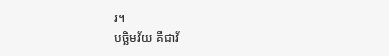រ។
បច្ឆិមវ័យ គឺជាវ័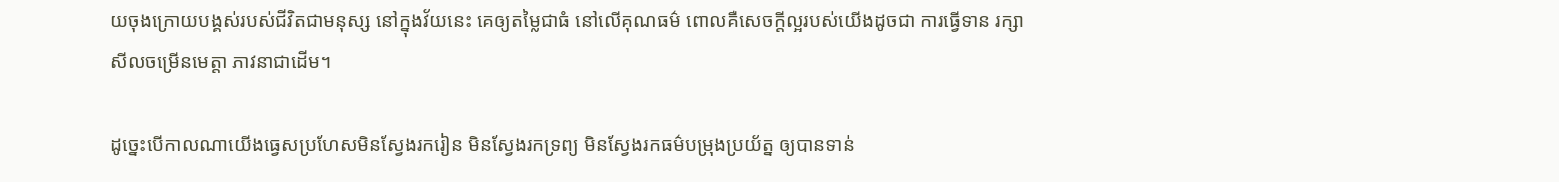យចុងក្រោយបង្គស់របស់ជីវិតជាមនុស្ស នៅក្នុងវ័យនេះ គេឲ្យតម្លៃជាធំ នៅលើគុណធម៌ ពោលគឺសេចក្ដីល្អរបស់យើងដូចជា ការធ្វើទាន រក្សាសីលចម្រើនមេត្តា ភាវនាជាដើម។

ដូច្នេះបើកាលណាយើងធ្វេសប្រហែសមិនស្វែងរករៀន មិនស្វែងរកទ្រព្យ មិនស្វែងរកធម៌បម្រុងប្រយ័ត្ន ឲ្យបានទាន់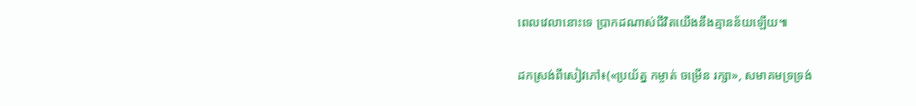ពេលវេលានោះទេ ប្រាកដណាស់ជីវិតយើងនឹងគ្មានន័យឡើយ៕

ដកស្រង់ពីសៀវភៅ៖(«ប្រយ័ត្ន កម្ចាត់ ចម្រើន រក្សា», សមាគមទ្រទ្រង់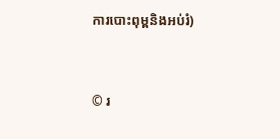ការបោះពុម្ពនិងអប់រំ)



© រ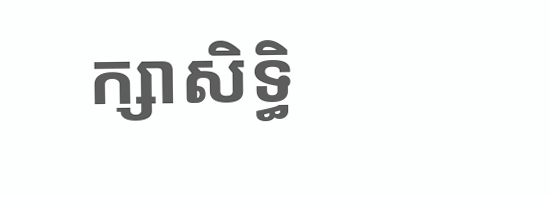ក្សាសិទ្ធិ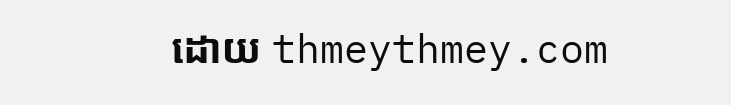ដោយ thmeythmey.com